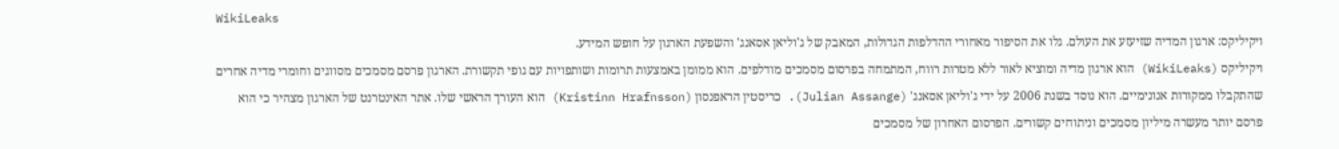WikiLeaks
ויקיליקס: ארגון המדיה שזיעזע את העולם. גלו את הסיפור מאחורי ההדלפות הגדולות, המאבק של ג'וליאן אסאנג' והשפעת הארגון על חופש המידע.
ויקיליקס (WikiLeaks) הוא ארגון מדיה ומוציא לאור ללא מטרות רווח, המתמחה בפרסום מסמכים מודלפים. הוא ממומן באמצעות תרומות ושותפויות עם גופי תקשורת. הארגון פרסם מסמכים מסווגים וחומרי מדיה אחרים שהתקבלו ממקורות אנונימיים. הוא נוסד בשנת 2006 על ידי ג'וליאן אסאנג' (Julian Assange). כריסטין הראפנסון (Kristinn Hrafnsson) הוא העורך הראשי שלו. אתר האינטרנט של הארגון מצהיר כי הוא פרסם יותר מעשרה מיליון מסמכים וניתוחים קשורים. הפרסום האחרון של מסמכים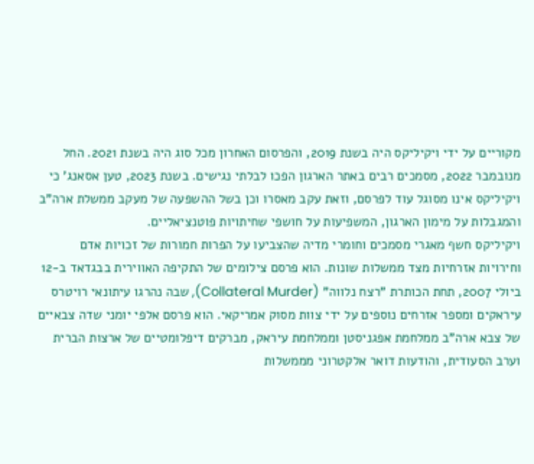מקוריים על ידי ויקיליקס היה בשנת 2019, והפרסום האחרון מכל סוג היה בשנת 2021. החל מנובמבר 2022, מסמכים רבים באתר הארגון הפכו לבלתי נגישים. בשנת 2023, טען אסאנג' כי ויקיליקס אינו מסוגל עוד לפרסם, וזאת עקב מאסרו וכן בשל ההשפעה של מעקב ממשלת ארה"ב והמגבלות על מימון הארגון, המשפיעות על חושפי שחיתויות פוטנציאליים.
ויקיליקס חשף מאגרי מסמכים וחומרי מדיה שהצביעו על הפרות חמורות של זכויות אדם וחירויות אזרחיות מצד ממשלות שונות. הוא פרסם צילומים של התקיפה האווירית בבגדאד ב-12 ביולי 2007, תחת הכותרת "רצח נלווה" (Collateral Murder), שבה נהרגו עיתונאי רויטרס עיראקים ומספר אזרחים נוספים על ידי צוות מסוק אמריקאי. הוא פרסם אלפי יומני שדה צבאיים של צבא ארה"ב ממלחמת אפגניסטן וממלחמת עיראק, מברקים דיפלומטיים של ארצות הברית וערב הסעודית, והודעות דואר אלקטרוני מממשלות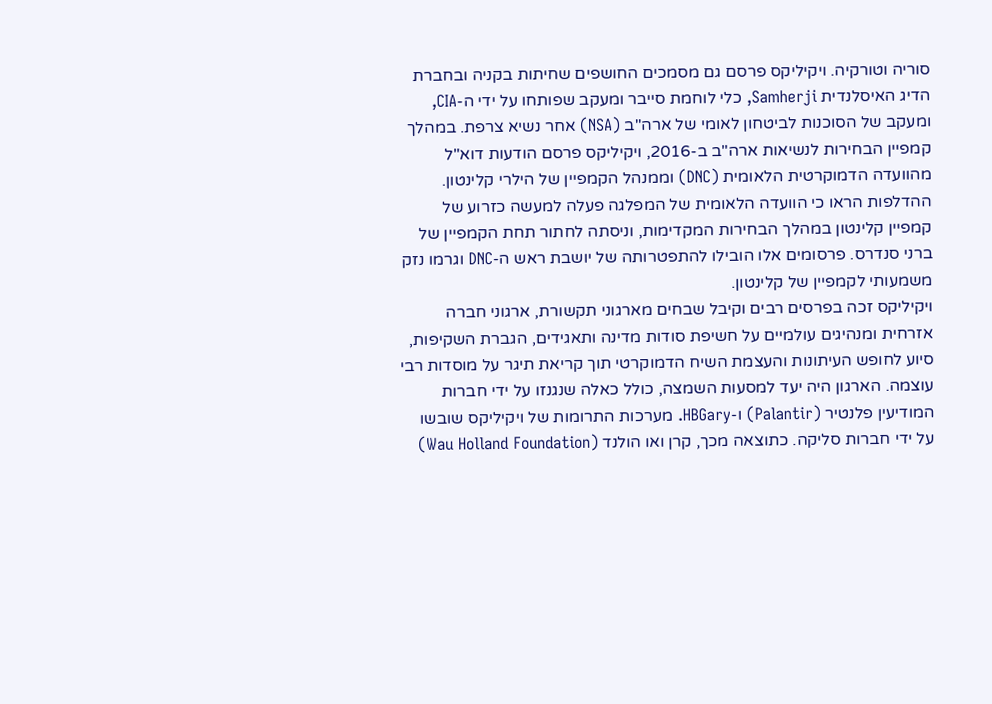סוריה וטורקיה. ויקיליקס פרסם גם מסמכים החושפים שחיתות בקניה ובחברת הדיג האיסלנדית Samherji, כלי לוחמת סייבר ומעקב שפותחו על ידי ה-CIA, ומעקב של הסוכנות לביטחון לאומי של ארה"ב (NSA) אחר נשיא צרפת. במהלך קמפיין הבחירות לנשיאות ארה"ב ב-2016, ויקיליקס פרסם הודעות דוא"ל מהוועדה הדמוקרטית הלאומית (DNC) וממנהל הקמפיין של הילרי קלינטון. ההדלפות הראו כי הוועדה הלאומית של המפלגה פעלה למעשה כזרוע של קמפיין קלינטון במהלך הבחירות המקדימות, וניסתה לחתור תחת הקמפיין של ברני סנדרס. פרסומים אלו הובילו להתפטרותה של יושבת ראש ה-DNC וגרמו נזק משמעותי לקמפיין של קלינטון.
ויקיליקס זכה בפרסים רבים וקיבל שבחים מארגוני תקשורת, ארגוני חברה אזרחית ומנהיגים עולמיים על חשיפת סודות מדינה ותאגידים, הגברת השקיפות, סיוע לחופש העיתונות והעצמת השיח הדמוקרטי תוך קריאת תיגר על מוסדות רבי עוצמה. הארגון היה יעד למסעות השמצה, כולל כאלה שנגנזו על ידי חברות המודיעין פלנטיר (Palantir) ו-HBGary. מערכות התרומות של ויקיליקס שובשו על ידי חברות סליקה. כתוצאה מכך, קרן ואו הולנד (Wau Holland Foundation)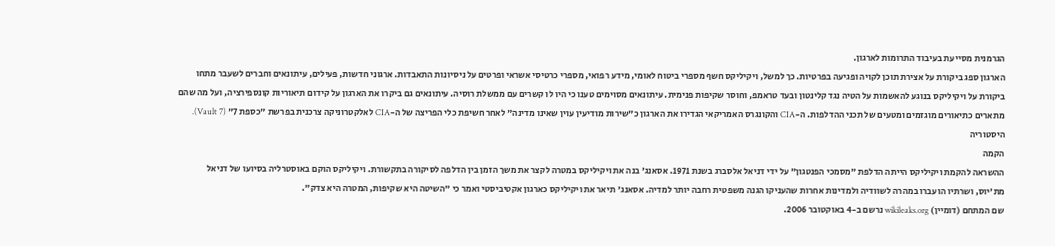הגרמנית מסייעת בעיבוד התרומות לארגון.
הארגון ספג ביקורת על אצירת תוכן לקויה ופגיעה בפרטיות. כך למשל, ויקיליקס חשף מספרי ביטוח לאומי, מידע רפואי, מספרי כרטיסי אשראי ופרטים על ניסיונות התאבדות. ארגוני חדשות, פעילים, עיתונאים וחברים לשעבר מתחו ביקורת על ויקיליקס בנוגע להאשמות על הטיה נגד קלינטון ובעד טראמפ, וחוסר שקיפות פנימית. עיתונאים מסוימים טענו כי היו לו קשרים עם ממשלת רוסיה. עיתונאים גם ביקרו את הארגון על קידום תיאוריות קונספירציה, ועל מה שהם מתארים כתיאורים מוגזמים ומטעים של תכני ההדלפות. ה-CIA והקונגרס האמריקאי הגדירו את הארגון כ"שירות מודיעין עוין שאינו מדינה" לאחר חשיפת כלי הפריצה של ה-CIA לאלקטרוניקה צרכנית בפרשת "כספת 7" (Vault 7).
היסטוריה
הקמה
ההשראה להקמת ויקיליקס הייתה הדלפת "מסמכי הפנטגון" על ידי דניאל אלסברג בשנת 1971. אסאנג' בנה את ויקיליקס במטרה לקצר את משך הזמן בין הדלפה לסיקורה בתקשורת. ויקיליקס הוקם באוסטרליה בסיועו של דניאל מת'יוס, ושרתיו הועברו במהרה לשוודיה ולמדינות אחרות שהעניקו הגנה משפטית רחבה יותר למדיה. אסאנג' תיאר את ויקיליקס כארגון אקטיביסטי ואמר כי "השיטה היא שקיפות, המטרה היא צדק".
שם המתחם (דומיין) wikileaks.org נרשם ב-4 באוקטובר 2006.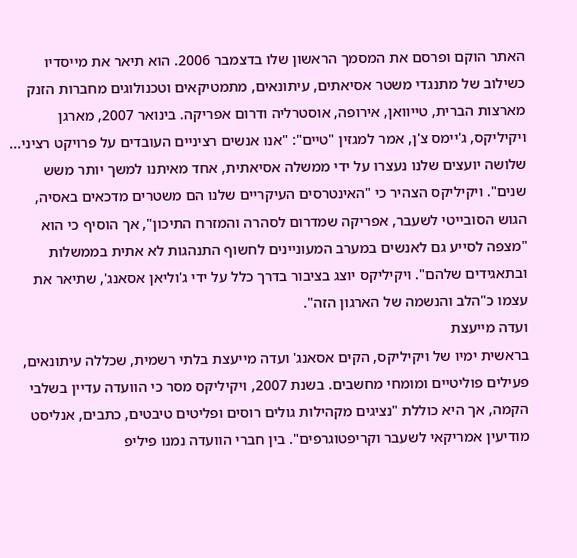האתר הוקם ופרסם את המסמך הראשון שלו בדצמבר 2006. הוא תיאר את מייסדיו כשילוב של מתנגדי משטר אסיאתים, עיתונאים, מתמטיקאים וטכנולוגים מחברות הזנק מארצות הברית, טייוואן, אירופה, אוסטרליה ודרום אפריקה. בינואר 2007, מארגן ויקיליקס, ג'יימס צ'ן, אמר למגזין "טיים": "אנו אנשים רציניים העובדים על פרויקט רציני... שלושה יועצים שלנו נעצרו על ידי ממשלה אסיאתית, אחד מאיתנו למשך יותר משש שנים". ויקיליקס הצהיר כי "האינטרסים העיקריים שלנו הם משטרים מדכאים באסיה, הגוש הסובייטי לשעבר, אפריקה שמדרום לסהרה והמזרח התיכון", אך הוסיף כי הוא "מצפה לסייע גם לאנשים במערב המעוניינים לחשוף התנהגות לא אתית בממשלות ובתאגידים שלהם". ויקיליקס יוצג בציבור בדרך כלל על ידי ג'וליאן אסאנג', שתיאר את עצמו כ"הלב והנשמה של הארגון הזה".
ועדה מייעצת
בראשית ימיו של ויקיליקס, הקים אסאנג' ועדה מייעצת בלתי רשמית, שכללה עיתונאים, פעילים פוליטיים ומומחי מחשבים. בשנת 2007, ויקיליקס מסר כי הוועדה עדיין בשלבי הקמה, אך היא כוללת "נציגים מקהילות גולים רוסים ופליטים טיבטים, כתבים, אנליסט מודיעין אמריקאי לשעבר וקריפטוגרפים". בין חברי הוועדה נמנו פיליפ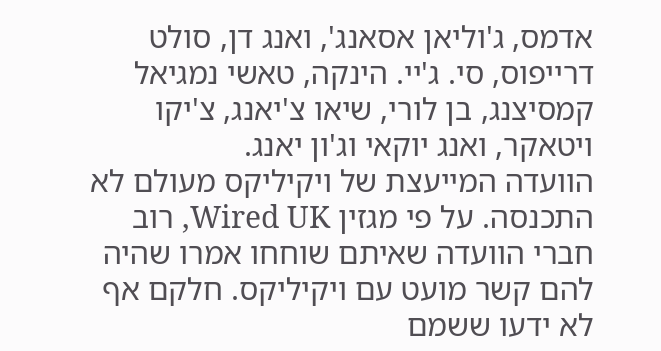אדמס, ג'וליאן אסאנג', ואנג דן, סולט דרייפוס, סי. ג'יי. הינקה, טאשי נמגיאל קמסיצנג, בן לורי, שיאו צ'יאנג, צ'יקו ויטאקר, ואנג יוקאי וג'ון יאנג.
הוועדה המייעצת של ויקיליקס מעולם לא התכנסה. על פי מגזין Wired UK, רוב חברי הוועדה שאיתם שוחחו אמרו שהיה להם קשר מועט עם ויקיליקס. חלקם אף לא ידעו ששמם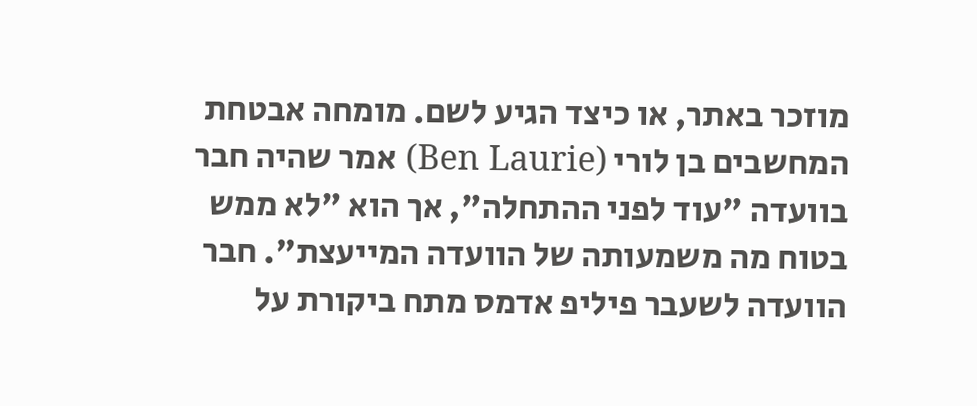מוזכר באתר, או כיצד הגיע לשם. מומחה אבטחת המחשבים בן לורי (Ben Laurie) אמר שהיה חבר בוועדה "עוד לפני ההתחלה", אך הוא "לא ממש בטוח מה משמעותה של הוועדה המייעצת". חבר הוועדה לשעבר פיליפ אדמס מתח ביקורת על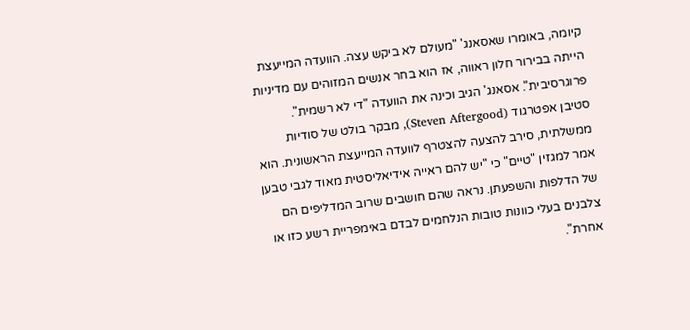קיומה, באומרו שאסאנג' "מעולם לא ביקש עצה. הוועדה המייעצת הייתה בבירור חלון ראווה, אז הוא בחר אנשים המזוהים עם מדיניות פרוגרסיבית". אסאנג' הגיב וכינה את הוועדה "די לא רשמית".
סטיבן אפטרגוד (Steven Aftergood), מבקר בולט של סודיות ממשלתית, סירב להצעה להצטרף לוועדה המייעצת הראשונית. הוא אמר למגזין "טיים" כי "יש להם ראייה אידיאליסטית מאוד לגבי טבען של הדלפות והשפעתן. נראה שהם חושבים שרוב המדליפים הם צלבנים בעלי כוונות טובות הנלחמים לבדם באימפריית רשע כזו או אחרת".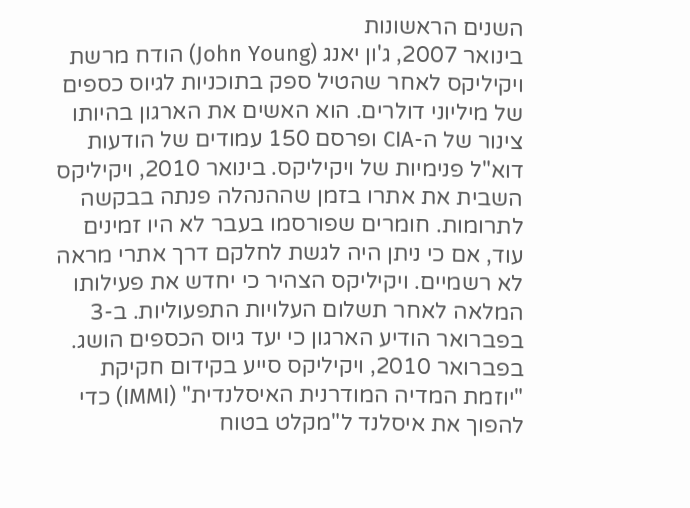השנים הראשונות
בינואר 2007, ג'ון יאנג (John Young) הודח מרשת ויקיליקס לאחר שהטיל ספק בתוכניות לגיוס כספים של מיליוני דולרים. הוא האשים את הארגון בהיותו צינור של ה-CIA ופרסם 150 עמודים של הודעות דוא"ל פנימיות של ויקיליקס. בינואר 2010, ויקיליקס השבית את אתרו בזמן שההנהלה פנתה בבקשה לתרומות. חומרים שפורסמו בעבר לא היו זמינים עוד, אם כי ניתן היה לגשת לחלקם דרך אתרי מראה לא רשמיים. ויקיליקס הצהיר כי יחדש את פעילותו המלאה לאחר תשלום העלויות התפעוליות. ב-3 בפברואר הודיע הארגון כי יעד גיוס הכספים הושג.
בפברואר 2010, ויקיליקס סייע בקידום חקיקת "יוזמת המדיה המודרנית האיסלנדית" (IMMI) כדי להפוך את איסלנד ל"מקלט בטוח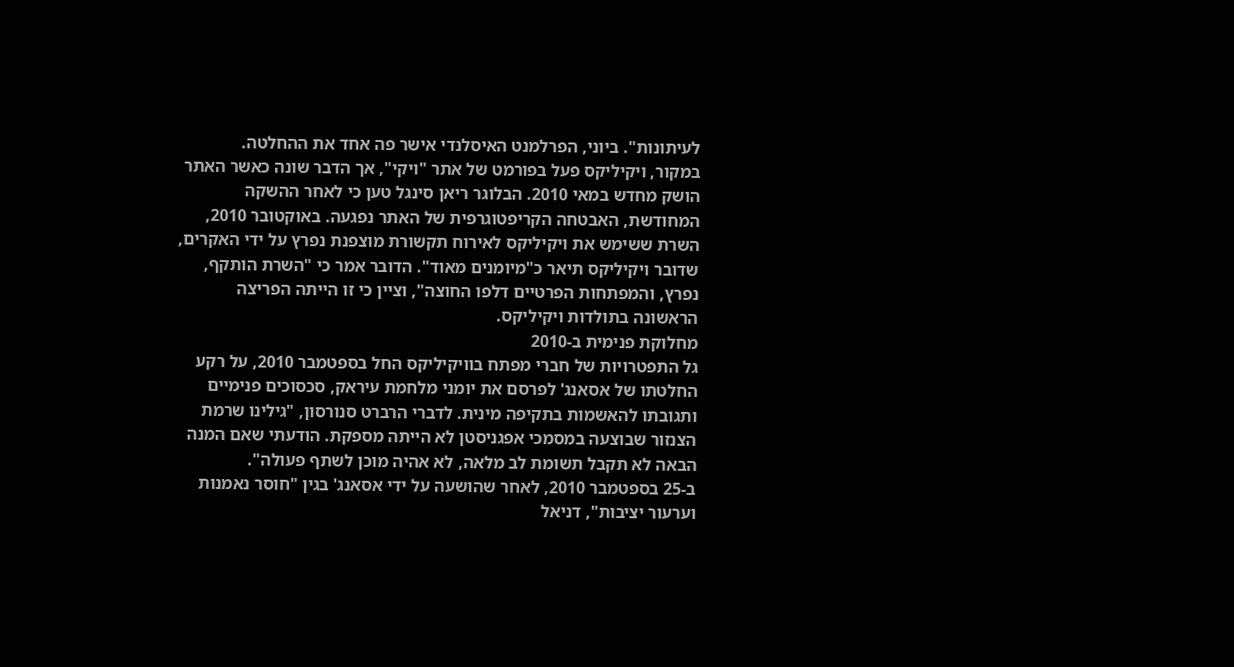לעיתונות". ביוני, הפרלמנט האיסלנדי אישר פה אחד את ההחלטה.
במקור, ויקיליקס פעל בפורמט של אתר "ויקי", אך הדבר שונה כאשר האתר הושק מחדש במאי 2010. הבלוגר ריאן סינגל טען כי לאחר ההשקה המחודשת, האבטחה הקריפטוגרפית של האתר נפגעה. באוקטובר 2010, השרת ששימש את ויקיליקס לאירוח תקשורת מוצפנת נפרץ על ידי האקרים, שדובר ויקיליקס תיאר כ"מיומנים מאוד". הדובר אמר כי "השרת הותקף, נפרץ, והמפתחות הפרטיים דלפו החוצה", וציין כי זו הייתה הפריצה הראשונה בתולדות ויקיליקס.
מחלוקת פנימית ב-2010
גל התפטרויות של חברי מפתח בוויקיליקס החל בספטמבר 2010, על רקע החלטתו של אסאנג' לפרסם את יומני מלחמת עיראק, סכסוכים פנימיים ותגובתו להאשמות בתקיפה מינית. לדברי הרברט סנורסון, "גילינו שרמת הצנזור שבוצעה במסמכי אפגניסטן לא הייתה מספקת. הודעתי שאם המנה הבאה לא תקבל תשומת לב מלאה, לא אהיה מוכן לשתף פעולה".
ב-25 בספטמבר 2010, לאחר שהושעה על ידי אסאנג' בגין "חוסר נאמנות וערעור יציבות", דניאל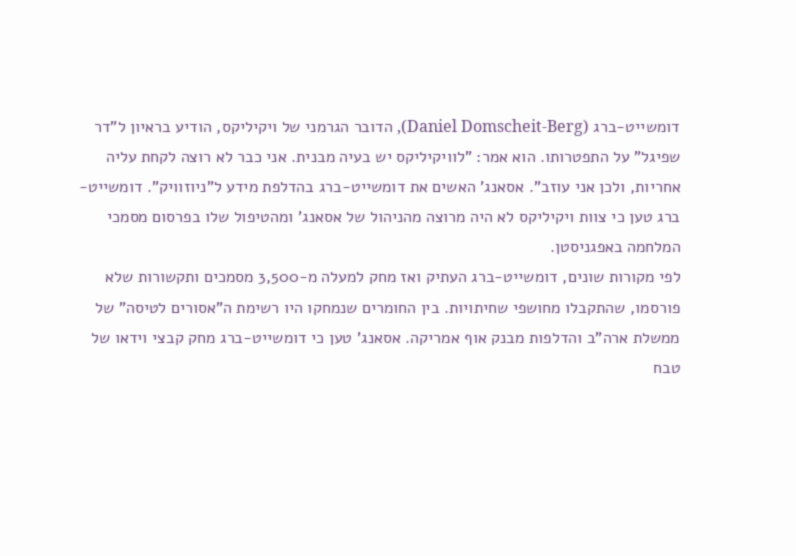דומשייט-ברג (Daniel Domscheit-Berg), הדובר הגרמני של ויקיליקס, הודיע בראיון ל"דר שפיגל" על התפטרותו. הוא אמר: "לוויקיליקס יש בעיה מבנית. אני כבר לא רוצה לקחת עליה אחריות, ולכן אני עוזב". אסאנג' האשים את דומשייט-ברג בהדלפת מידע ל"ניוזוויק". דומשייט-ברג טען כי צוות ויקיליקס לא היה מרוצה מהניהול של אסאנג' ומהטיפול שלו בפרסום מסמכי המלחמה באפגניסטן.
לפי מקורות שונים, דומשייט-ברג העתיק ואז מחק למעלה מ-3,500 מסמכים ותקשורות שלא פורסמו, שהתקבלו מחושפי שחיתויות. בין החומרים שנמחקו היו רשימת ה"אסורים לטיסה" של ממשלת ארה"ב והדלפות מבנק אוף אמריקה. אסאנג' טען כי דומשייט-ברג מחק קבצי וידאו של טבח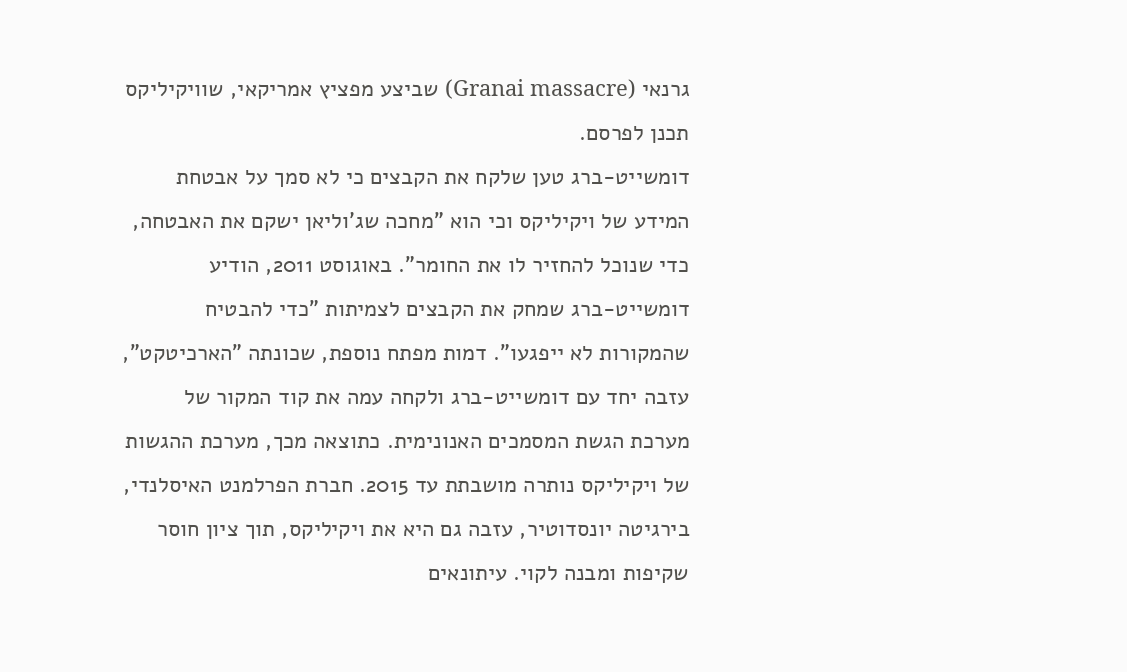גרנאי (Granai massacre) שביצע מפציץ אמריקאי, שוויקיליקס תכנן לפרסם.
דומשייט-ברג טען שלקח את הקבצים כי לא סמך על אבטחת המידע של ויקיליקס וכי הוא "מחכה שג'וליאן ישקם את האבטחה, כדי שנוכל להחזיר לו את החומר". באוגוסט 2011, הודיע דומשייט-ברג שמחק את הקבצים לצמיתות "כדי להבטיח שהמקורות לא ייפגעו". דמות מפתח נוספת, שכונתה "הארכיטקט", עזבה יחד עם דומשייט-ברג ולקחה עמה את קוד המקור של מערכת הגשת המסמכים האנונימית. כתוצאה מכך, מערכת ההגשות של ויקיליקס נותרה מושבתת עד 2015. חברת הפרלמנט האיסלנדי, בירגיטה יונסדוטיר, עזבה גם היא את ויקיליקס, תוך ציון חוסר שקיפות ומבנה לקוי. עיתונאים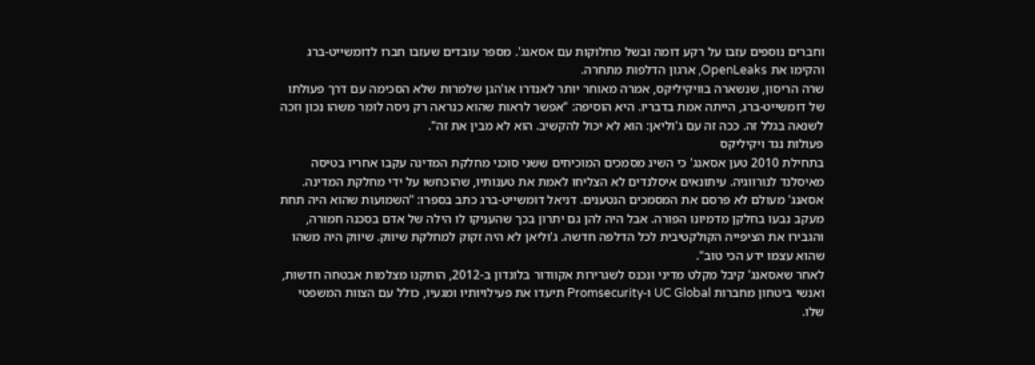וחברים נוספים עזבו על רקע דומה ובשל מחלוקות עם אסאנג'. מספר עובדים שעזבו חברו לדומשייט-ברג והקימו את OpenLeaks, ארגון הדלפות מתחרה.
שרה הריסון, שנשארה בוויקיליקס, אמרה מאוחר יותר לאנדרו או'הגן שלמרות שלא הסכימה עם דרך פעולתו של דומשייט-ברג, הייתה אמת בדבריו. היא הוסיפה: "אפשר לראות שהוא כנראה רק ניסה לומר משהו נכון וזכה לשנאה בגלל זה. ככה זה עם ג'וליאן: הוא לא יכול להקשיב. הוא לא מבין את זה".
פעולות נגד ויקיליקס
בתחילת 2010 טען אסאנג' כי השיג מסמכים המוכיחים ששני סוכני מחלקת המדינה עקבו אחריו בטיסה מאיסלנד לנורווגיה. עיתונאים איסלנדים לא הצליחו לאמת את טענותיו, שהוכחשו על ידי מחלקת המדינה. אסאנג' מעולם לא פרסם את המסמכים הנטענים. דניאל דומשייט-ברג כתב בספרו: "השמועות שהוא היה תחת מעקב נבעו בחלקן מדמיונו הפורה. אבל היה להן גם יתרון בכך שהעניקו לו הילה של אדם בסכנה חמורה, והגבירו את הציפייה הקולקטיבית לכל הדלפה חדשה. ג'וליאן לא היה זקוק למחלקת שיווק. שיווק היה משהו שהוא עצמו ידע הכי טוב".
לאחר שאסאנג' קיבל מקלט מדיני ונכנס לשגרירות אקוודור בלונדון ב-2012, הותקנו מצלמות אבטחה חדשות, ואנשי ביטחון מחברות UC Global ו-Promsecurity תיעדו את פעילויותיו ומגעיו, כולל עם הצוות המשפטי שלו.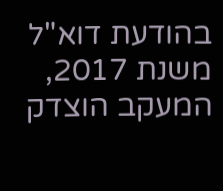בהודעת דוא"ל משנת 2017, המעקב הוצדק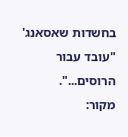בחשדות שאסאנג' "עובד עבור הרוסים...".
מקור: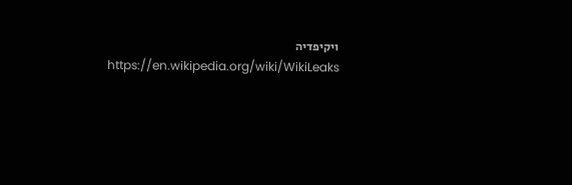ויקיפדיה https://en.wikipedia.org/wiki/WikiLeaks